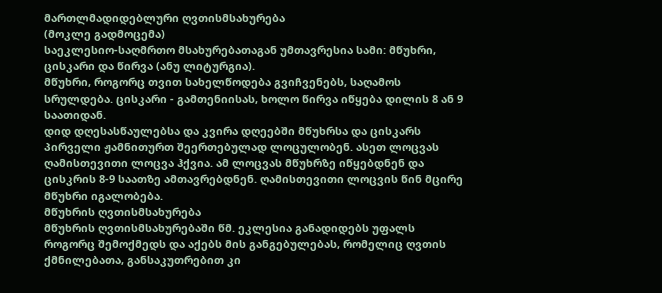მართლმადიდებლური ღვთისმსახურება
(მოკლე გადმოცემა)
საეკლესიო-საღმრთო მსახურებათაგან უმთავრესია სამი: მწუხრი, ცისკარი და წირვა (ანუ ლიტურგია).
მწუხრი, როგორც თვით სახელწოდება გვიჩვენებს, საღამოს სრულდება. ცისკარი - გამთენიისას, ხოლო წირვა იწყება დილის 8 ან 9 საათიდან.
დიდ დღესასწაულებსა და კვირა დღეებში მწუხრსა და ცისკარს პირველი ჟამნითურთ შეერთებულად ლოცულობენ. ასეთ ლოცვას ღამისთევითი ლოცვა ჰქვია. ამ ლოცვას მწუხრზე იწყებდნენ და ცისკრის 8-9 საათზე ამთავრებდნენ. ღამისთევითი ლოცვის წინ მცირე მწუხრი იგალობება.
მწუხრის ღვთისმსახურება
მწუხრის ღვთისმსახურებაში წმ. ეკლესია განადიდებს უფალს როგორც შემოქმედს და აქებს მის განგებულებას, რომელიც ღვთის ქმნილებათა, განსაკუთრებით კი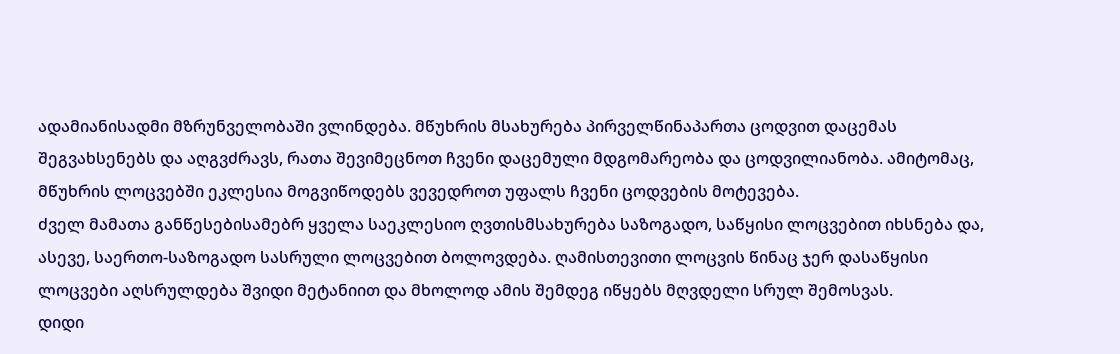ადამიანისადმი მზრუნველობაში ვლინდება. მწუხრის მსახურება პირველწინაპართა ცოდვით დაცემას შეგვახსენებს და აღგვძრავს, რათა შევიმეცნოთ ჩვენი დაცემული მდგომარეობა და ცოდვილიანობა. ამიტომაც, მწუხრის ლოცვებში ეკლესია მოგვიწოდებს ვევედროთ უფალს ჩვენი ცოდვების მოტევება.
ძველ მამათა განწესებისამებრ ყველა საეკლესიო ღვთისმსახურება საზოგადო, საწყისი ლოცვებით იხსნება და, ასევე, საერთო-საზოგადო სასრული ლოცვებით ბოლოვდება. ღამისთევითი ლოცვის წინაც ჯერ დასაწყისი ლოცვები აღსრულდება შვიდი მეტანიით და მხოლოდ ამის შემდეგ იწყებს მღვდელი სრულ შემოსვას.
დიდი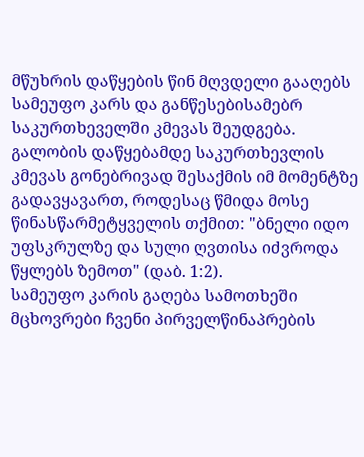მწუხრის დაწყების წინ მღვდელი გააღებს სამეუფო კარს და განწესებისამებრ საკურთხეველში კმევას შეუდგება. გალობის დაწყებამდე საკურთხევლის კმევას გონებრივად შესაქმის იმ მომენტზე გადავყავართ, როდესაც წმიდა მოსე წინასწარმეტყველის თქმით: "ბნელი იდო უფსკრულზე და სული ღვთისა იძვროდა წყლებს ზემოთ" (დაბ. 1:2).
სამეუფო კარის გაღება სამოთხეში მცხოვრები ჩვენი პირველწინაპრების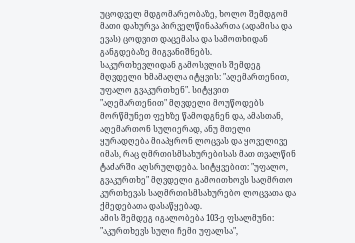უცოდველ მდგომარეობაზე, ხოლო შემდგომ მათი დახურვა პირველწინაპართა (ადამისა და ევას) ცოდვით დაცემასა და სამოთხიდან განგდებაზე მიგვანიშნებს.
საკურთხევლიდან გამოსვლის შემდეგ მღვდელი ხმამაღლა იტყვის: "აღემართენით, უფალო გვაკურთხენ". სიტყვით "აღემართენით" მღვდელი მოუწოდებს მორწმუნეთ ფეხზე წამოდგნენ და, ამასთან, აღემართონ სულიერად, ანუ მთელი ყურადღება მიაპყრონ ლოცვას და ყოველივე იმას, რაც ღმრთისმსახურებისას მათ თვალწინ ტაძარში აღსრულდება. სიტყვებით: "უფალო, გვაკურთხე" მღვდელი გამოითხოვს საღმრთო კურთხევას საღმრთისმსახურებო ლოცვათა და ქმედებათა დასაწყებად.
ამის შემდეგ იგალობება 103-ე ფსალმუნი: "აკურთხევს სული ჩემი უფალსა",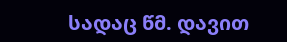სადაც წმ. დავით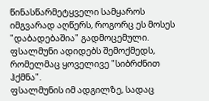წინასწარმეტყველი სამყაროს იმგვარად აღწერს, როგორც ეს მოსეს "დაბადებაშია" გადმოცემული. ფსალმუნი ადიდებს შემოქმედს, რომელმაც ყოველივე "სიბრძნით ჰქმნა".
ფსალმუნის იმ ადგილზე, სადაც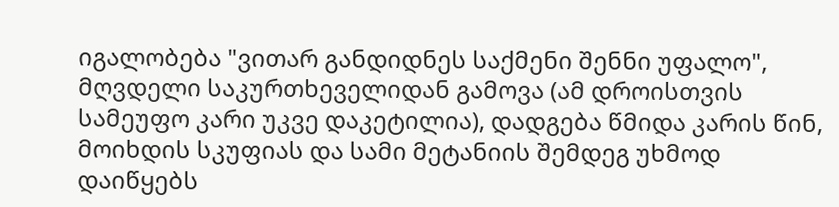იგალობება "ვითარ განდიდნეს საქმენი შენნი უფალო", მღვდელი საკურთხეველიდან გამოვა (ამ დროისთვის სამეუფო კარი უკვე დაკეტილია), დადგება წმიდა კარის წინ, მოიხდის სკუფიას და სამი მეტანიის შემდეგ უხმოდ დაიწყებს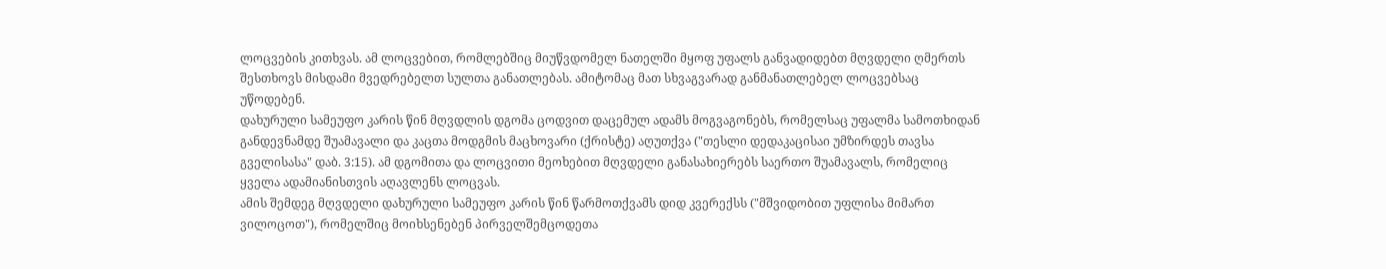ლოცვების კითხვას. ამ ლოცვებით, რომლებშიც მიუწვდომელ ნათელში მყოფ უფალს განვადიდებთ მღვდელი ღმერთს შესთხოვს მისდამი მვედრებელთ სულთა განათლებას. ამიტომაც მათ სხვაგვარად განმანათლებელ ლოცვებსაც უწოდებენ.
დახურული სამეუფო კარის წინ მღვდლის დგომა ცოდვით დაცემულ ადამს მოგვაგონებს, რომელსაც უფალმა სამოთხიდან განდევნამდე შუამავალი და კაცთა მოდგმის მაცხოვარი (ქრისტე) აღუთქვა ("თესლი დედაკაცისაი უმზირდეს თავსა გველისასა" დაბ. 3:15). ამ დგომითა და ლოცვითი მეოხებით მღვდელი განასახიერებს საერთო შუამავალს, რომელიც ყველა ადამიანისთვის აღავლენს ლოცვას.
ამის შემდეგ მღვდელი დახურული სამეუფო კარის წინ წარმოთქვამს დიდ კვერექსს ("მშვიდობით უფლისა მიმართ ვილოცოთ"), რომელშიც მოიხსენებენ პირველშემცოდეთა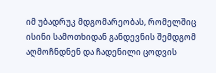იმ უბადრუკ მდგომარეობას, რომელშიც ისინი სამოთხიდან განდევნის შემდგომ აღმოჩნდნენ და ჩადენილი ცოდვის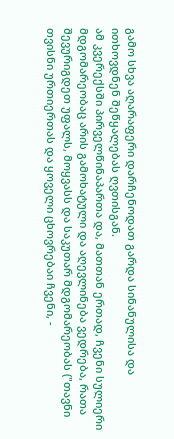გამო სხვა აღარაფერი დარჩენოდათ გარდა სინანულისა და ითხოვდნენ შეწყალებას ღვთისგან.
ამ კვერექსში პირველწინაპართა და, მათთან ერთად, ჩვენი სულიერი მდგომარეობაც არის გამოხატული და აღევლინება ვედრება, რათა შევურიგდეთ უფალს, მოყვასს და საკუთარ მდგომარეობას ("თავნი თვისნი ურთიერთას და ყოველი ცხოვრებაი ჩვენი, -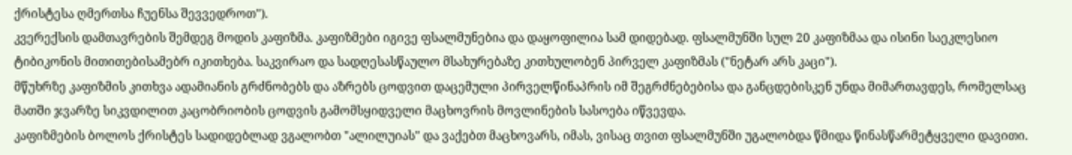ქრისტესა ღმერთსა ჩუენსა შევვედროთ").
კვერექსის დამთავრების შემდეგ მოდის კაფიზმა. კაფიზმები იგივე ფსალმუნებია და დაყოფილია სამ დიდებად. ფსალმუნში სულ 20 კაფიზმაა და ისინი საეკლესიო ტიბიკონის მითითებისამებრ იკითხება. საკვირაო და სადღესასწაულო მსახურებაზე კითხულობენ პირველ კაფიზმას ("ნეტარ არს კაცი").
მწუხრზე კაფიზმის კითხვა ადამიანის გრძნობებს და აზრებს ცოდვით დაცემული პირველწინაპრის იმ შეგრძნებებისა და განცდებისკენ უნდა მიმართავდეს, რომელსაც მათში ჯვარზე სიკვდილით კაცობრიობის ცოდვის გამომსყიდველი მაცხოვრის მოვლინების სასოება იწვევდა.
კაფიზმების ბოლოს ქრისტეს სადიდებლად ვგალობთ "ალილუიას" და ვაქებთ მაცხოვარს, იმას, ვისაც თვით ფსალმუნში უგალობდა წმიდა წინასწარმეტყველი დავითი.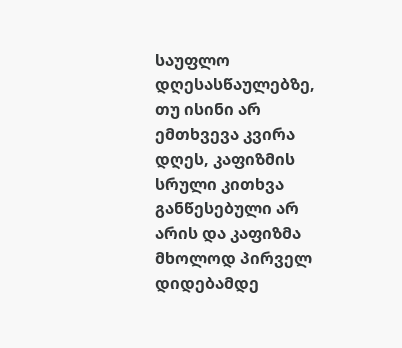საუფლო დღესასწაულებზე, თუ ისინი არ ემთხვევა კვირა დღეს, კაფიზმის სრული კითხვა განწესებული არ არის და კაფიზმა მხოლოდ პირველ დიდებამდე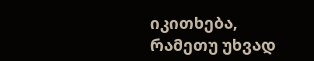იკითხება, რამეთუ უხვად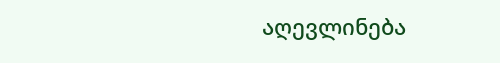აღევლინება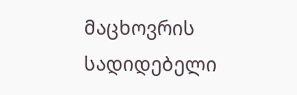მაცხოვრის სადიდებელი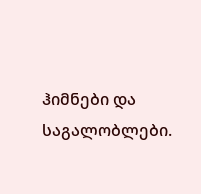ჰიმნები და საგალობლები.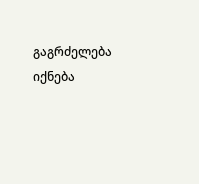გაგრძელება იქნება